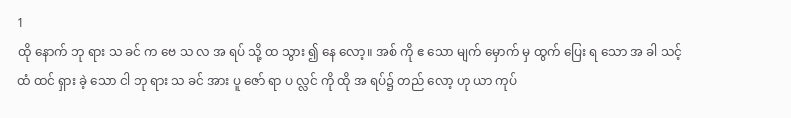1
ထို နောက် ဘု ရား သ ခင် က ဗေ သ လ အ ရပ် သို့ ထ သွား ၍ နေ လော့။ အစ် ကို ဧ သော မျက် မှောက် မှ ထွက် ပြေး ရ သော အ ခါ သင့် ထံ ထင် ရှား ခဲ့ သော ငါ ဘု ရား သ ခင် အား ပူ ဇော် ရာ ပ လ္လင် ကို ထို အ ရပ်၌ တည် လော့ ဟု ယာ ကုပ်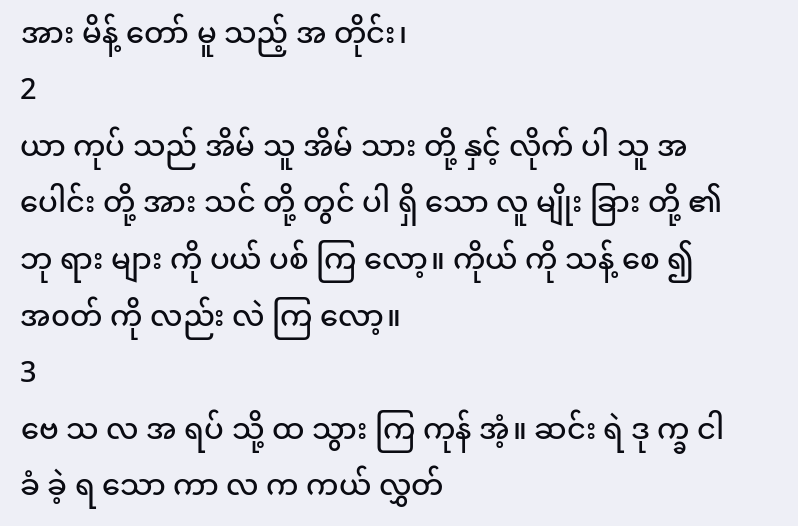အား မိန့် တော် မူ သည့် အ တိုင်း၊
2
ယာ ကုပ် သည် အိမ် သူ အိမ် သား တို့ နှင့် လိုက် ပါ သူ အ ပေါင်း တို့ အား သင် တို့ တွင် ပါ ရှိ သော လူ မျိုး ခြား တို့ ၏ ဘု ရား များ ကို ပယ် ပစ် ကြ လော့။ ကိုယ် ကို သန့် စေ ၍ အ၀တ် ကို လည်း လဲ ကြ လော့။
3
ဗေ သ လ အ ရပ် သို့ ထ သွား ကြ ကုန် အံ့။ ဆင်း ရဲ ဒု က္ခ ငါ ခံ ခဲ့ ရ သော ကာ လ က ကယ် လွှတ်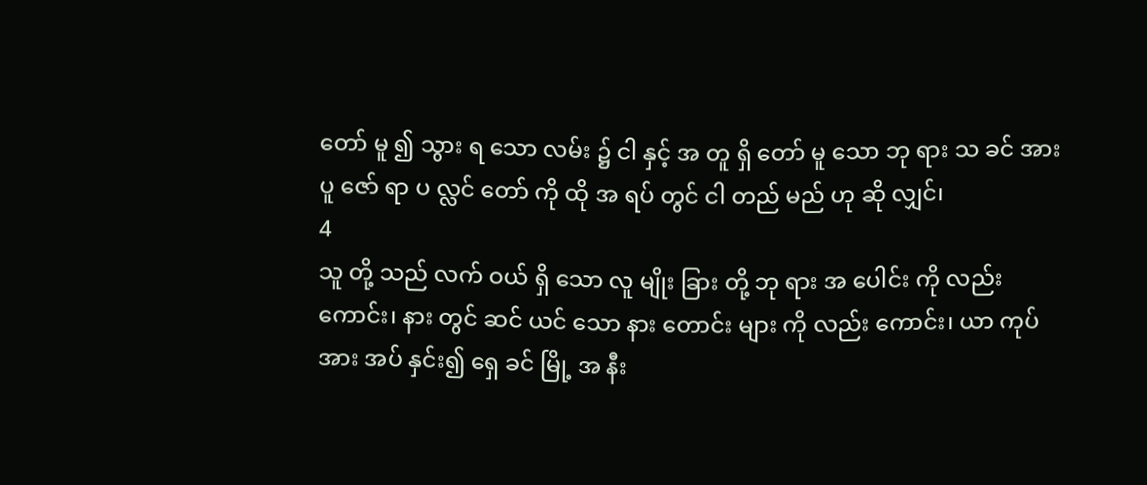တော် မူ ၍ သွား ရ သော လမ်း ၌ ငါ နှင့် အ တူ ရှိ တော် မူ သော ဘု ရား သ ခင် အား ပူ ဇော် ရာ ပ လ္လင် တော် ကို ထို အ ရပ် တွင် ငါ တည် မည် ဟု ဆို လျှင်၊
4
သူ တို့ သည် လက် ဝယ် ရှိ သော လူ မျိုး ခြား တို့ ဘု ရား အ ပေါင်း ကို လည်း ကောင်း၊ နား တွင် ဆင် ယင် သော နား တောင်း များ ကို လည်း ကောင်း၊ ယာ ကုပ် အား အပ် နှင်း၍ ရှေ ခင် မြို့ အ နီး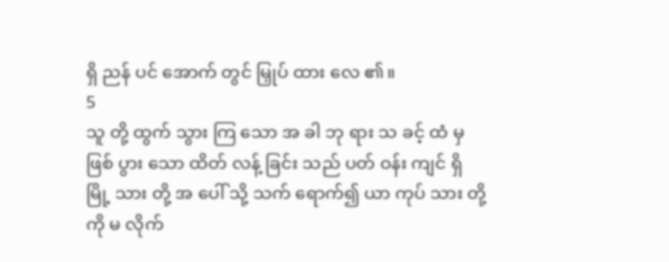ရှိ ညန် ပင် အောက် တွင် မြှုပ် ထား လေ ၏။
5
သူ တို့ ထွက် သွား ကြ သော အ ခါ ဘု ရား သ ခင့် ထံ မှ ဖြစ် ပွား သော ထိတ် လန့် ခြင်း သည် ပတ် ဝန်း ကျင် ရှိ မြို့ သား တို့ အ ပေါ် သို့ သက် ရောက်၍ ယာ ကုပ် သား တို့ ကို မ လိုက်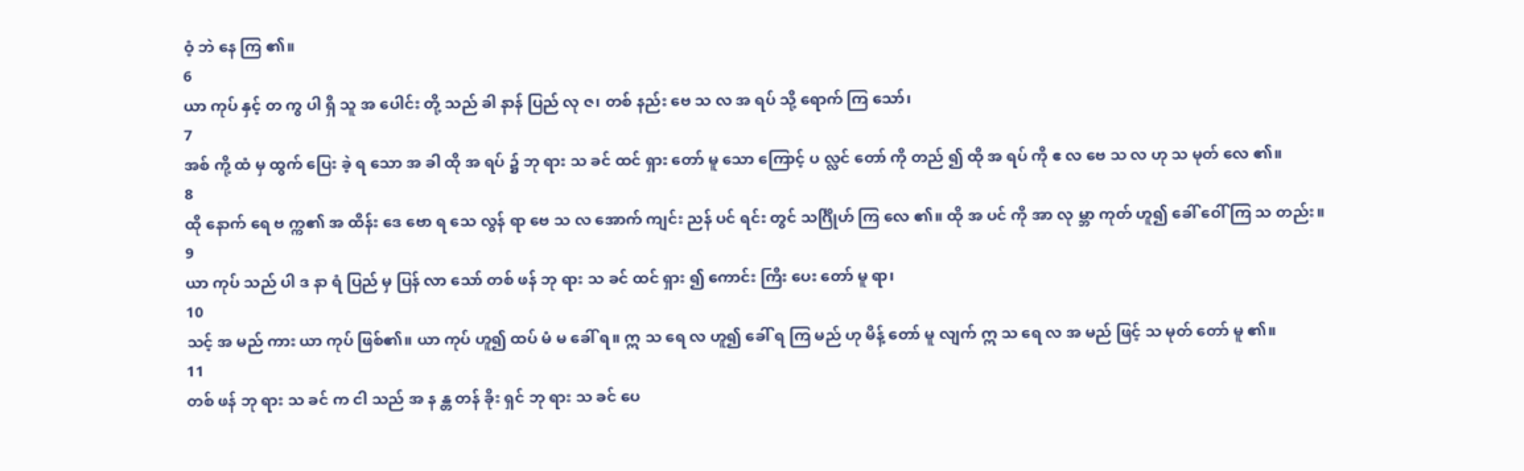ဝံ့ ဘဲ နေ ကြ ၏။
6
ယာ ကုပ် နှင့် တ ကွ ပါ ရှိ သူ အ ပေါင်း တို့ သည် ခါ နာန် ပြည် လု ဇ၊ တစ် နည်း ဗေ သ လ အ ရပ် သို့ ရောက် ကြ သော်၊
7
အစ် ကို့ ထံ မှ ထွက် ပြေး ခဲ့ ရ သော အ ခါ ထို အ ရပ် ၌ ဘု ရား သ ခင် ထင် ရှား တော် မူ သော ကြောင့် ပ လ္လင် တော် ကို တည် ၍ ထို အ ရပ် ကို ဧ လ ဗေ သ လ ဟု သ မုတ် လေ ၏။
8
ထို နောက် ရေ ဗ က္က၏ အ ထိန်း ဒေ ဗော ရ သေ လွန် ရာ ဗေ သ လ အောက် ကျင်း ညန် ပင် ရင်း တွင် သင်္ဂြိုဟ် ကြ လေ ၏။ ထို အ ပင် ကို အာ လု မ္ဘာ ကုတ် ဟူ၍ ခေါ် ဝေါ် ကြ သ တည်း။
9
ယာ ကုပ် သည် ပါ ဒ နာ ရံ ပြည် မှ ပြန် လာ သော် တစ် ဖန် ဘု ရား သ ခင် ထင် ရှား ၍ ကောင်း ကြီး ပေး တော် မူ ရာ၊
10
သင့် အ မည် ကား ယာ ကုပ် ဖြစ်၏။ ယာ ကုပ် ဟူ၍ ထပ် မံ မ ခေါ် ရ။ ဣ သ ရေ လ ဟူ၍ ခေါ် ရ ကြ မည် ဟု မိန့် တော် မူ လျက် ဣ သ ရေ လ အ မည် ဖြင့် သ မုတ် တော် မူ ၏။
11
တစ် ဖန် ဘု ရား သ ခင် က ငါ သည် အ န န္တ တန် ခိုး ရှင် ဘု ရား သ ခင် ပေ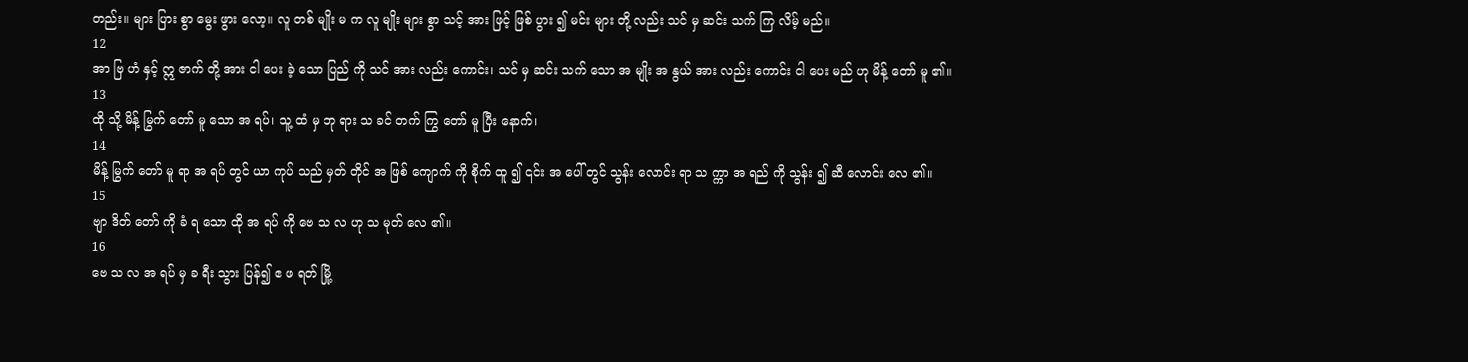တည်း။ များ ပြား စွာ မွေး ဖွား လော့။ လူ တစ် မျိုး မ က လူ မျိုး များ စွာ သင့် အား ဖြင့် ဖြစ် ပွား ၍ မင်း များ တို့ လည်း သင် မှ ဆင်း သက် ကြ လိမ့် မည်။
12
အာ ဗြ ဟံ နှင့် ဣ ဇာက် တို့ အား ငါ ပေး ခဲ့ သော ပြည် ကို သင် အား လည်း ကောင်း၊ သင် မှ ဆင်း သက် သော အ မျိုး အ နွယ် အား လည်း ကောင်း ငါ ပေး မည် ဟု မိန့် တော် မူ ၏။
13
ထို သို့ မိန့် မြွက် တော် မူ သော အ ရပ်၊ သူ့ ထံ မှ ဘု ရား သ ခင် တက် ကြွ တော် မူ ပြီး နောက်၊
14
မိန့် မြွက် တော် မူ ရာ အ ရပ် တွင် ယာ ကုပ် သည် မှတ် တိုင် အ ဖြစ် ကျောက် ကို စိုက် ထူ ၍ ၎င်း အ ပေါ် တွင် သွန်း လောင်း ရာ သ က္ကာ အ ရည် ကို သွန်း ၍ ဆီ လောင်း လေ ၏။
15
ဗျာ ဒိတ် တော် ကို ခံ ရ သော ထို အ ရပ် ကို ဗေ သ လ ဟု သ မုတ် လေ ၏။
16
ဗေ သ လ အ ရပ် မှ ခ ရီး သွား ပြန်၍ ဧ ဖ ရတ် မြို့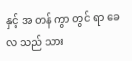နှင့် အ တန် ကွာ တွင် ရာ ခေ လ သည် သား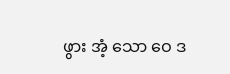ဖွား အံ့ သော ဝေ ဒ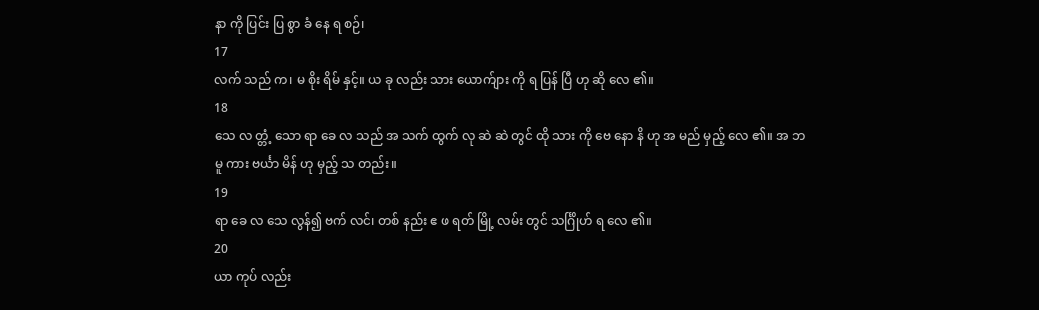နာ ကို ပြင်း ပြ စွာ ခံ နေ ရ စဉ်၊
17
လက် သည် က၊ မ စိုး ရိမ် နှင့်။ ယ ခု လည်း သား ယောက်ျား ကို ရ ပြန် ပြီ ဟု ဆို လေ ၏။
18
သေ လ တ္တံ့ သော ရာ ခေ လ သည် အ သက် ထွက် လု ဆဲ ဆဲ တွင် ထို သား ကို ဗေ နော နိ ဟု အ မည် မှည့် လေ ၏။ အ ဘ မူ ကား ဗင်္ယာ မိန် ဟု မှည့် သ တည်း။
19
ရာ ခေ လ သေ လွန်၍ ဗက် လင်၊ တစ် နည်း ဧ ဖ ရတ် မြို့ လမ်း တွင် သင်္ဂြိုဟ် ရ လေ ၏။
20
ယာ ကုပ် လည်း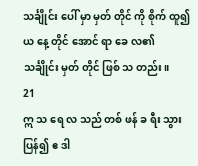သင်္ချိုင်း ပေါ် မှာ မှတ် တိုင် ကို စိုက် ထူ၍ ယ နေ့ တိုင် အောင် ရာ ခေ လ၏ သင်္ချိုင်း မှတ် တိုင် ဖြစ် သ တည်း။
21
ဣ သ ရေ လ သည် တစ် ဖန် ခ ရီး သွား ပြန်၍ ဧ ဒါ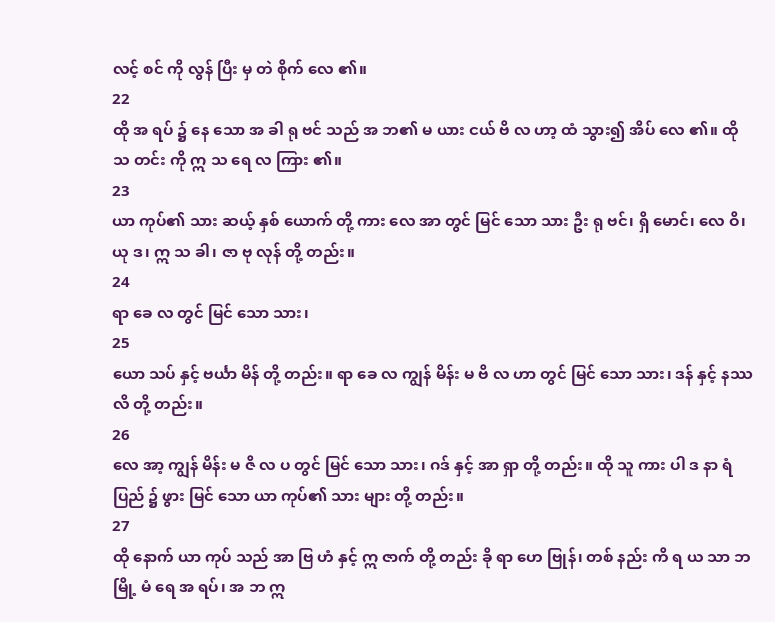လင့် စင် ကို လွန် ပြီး မှ တဲ စိုက် လေ ၏။
22
ထို အ ရပ် ၌ နေ သော အ ခါ ရု ဗင် သည် အ ဘ၏ မ ယား ငယ် ဗိ လ ဟာ့ ထံ သွား၍ အိပ် လေ ၏။ ထို သ တင်း ကို ဣ သ ရေ လ ကြား ၏။
23
ယာ ကုပ်၏ သား ဆယ့် နှစ် ယောက် တို့ ကား လေ အာ တွင် မြင် သော သား ဦး ရု ဗင်၊ ရှိ မောင်၊ လေ ဝိ၊ ယု ဒ၊ ဣ သ ခါ၊ ဇာ ဗု လုန် တို့ တည်း။
24
ရာ ခေ လ တွင် မြင် သော သား၊
25
ယော သပ် နှင့် ဗင်္ယာ မိန် တို့ တည်း။ ရာ ခေ လ ကျွန် မိန်း မ ဗိ လ ဟာ တွင် မြင် သော သား၊ ဒန် နှင့် နဿ လိ တို့ တည်း။
26
လေ အာ့ ကျွန် မိန်း မ ဇိ လ ပ တွင် မြင် သော သား၊ ဂဒ် နှင့် အာ ရှာ တို့ တည်း။ ထို သူ ကား ပါ ဒ နာ ရံ ပြည် ၌ ဖွား မြင် သော ယာ ကုပ်၏ သား များ တို့ တည်း။
27
ထို နောက် ယာ ကုပ် သည် အာ ဗြ ဟံ နှင့် ဣ ဇာက် တို့ တည်း ခို ရာ ဟေ ဗြုန်၊ တစ် နည်း ကိ ရ ယ သာ ဘ မြို့ မံ ရေ အ ရပ်၊ အ ဘ ဣ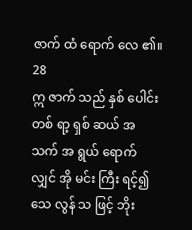ဇာက် ထံ ရောက် လေ ၏။
28
ဣ ဇာက် သည် နှစ် ပေါင်း တစ် ရာ့ ရှစ် ဆယ် အ သက် အ ရွယ် ရောက် လျှင် အို မင်း ကြီး ရင့်၍ သေ လွန် သ ဖြင့် ဘိုး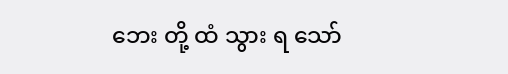ဘေး တို့ ထံ သွား ရ သော်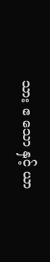သား ဧ သော နှင့် ယာ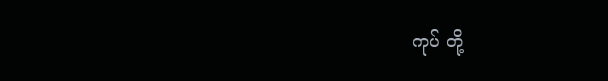ကုပ် တို့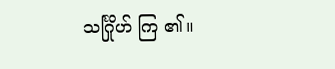သင်္ဂြိုဟ် ကြ ၏။